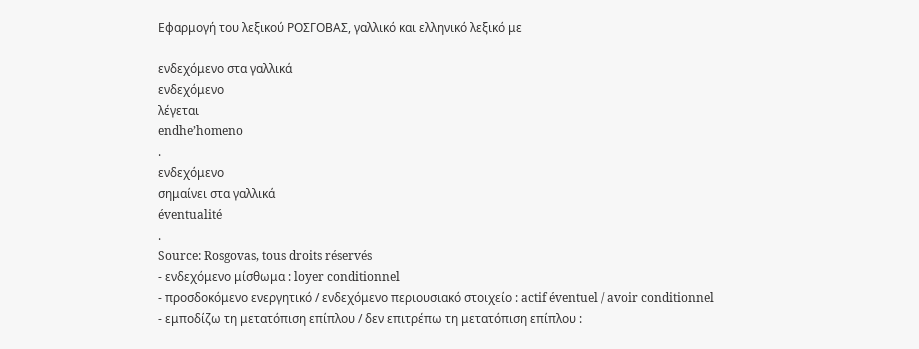Εφαρμογή του λεξικού ΡΟΣΓΟΒΑΣ, γαλλικό και ελληνικό λεξικό με

ενδεχόμενο στα γαλλικά
ενδεχόμενο
λέγεται
endhe’homeno
.
ενδεχόμενο
σημαίνει στα γαλλικά
éventualité
.
Source: Rosgovas, tous droits réservés
- ενδεχόμενο μίσθωμα : loyer conditionnel
- προσδοκόμενο ενεργητικό / ενδεχόμενο περιουσιακό στοιχείο : actif éventuel / avoir conditionnel
- εμποδίζω τη μετατόπιση επίπλου / δεν επιτρέπω τη μετατόπιση επίπλου :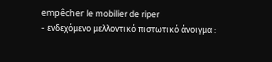empêcher le mobilier de riper
- ενδεχόμενο μελλοντικό πιστωτικό άνοιγμα :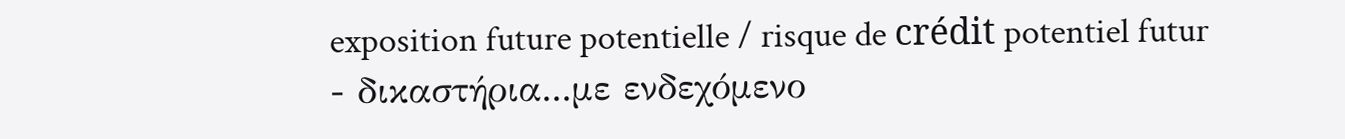exposition future potentielle / risque de crédit potentiel futur
- δικαστήρια...με ενδεχόμενο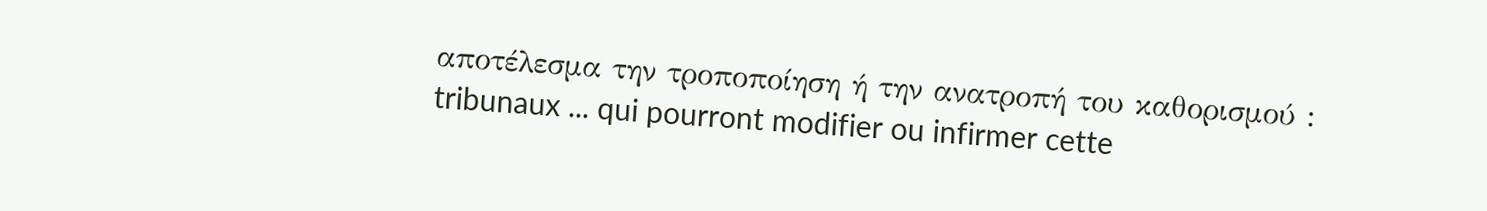αποτέλεσμα την τροποποίηση ή την ανατροπή του καθορισμού : tribunaux ... qui pourront modifier ou infirmer cette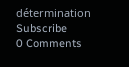détermination
Subscribe
0 Comments